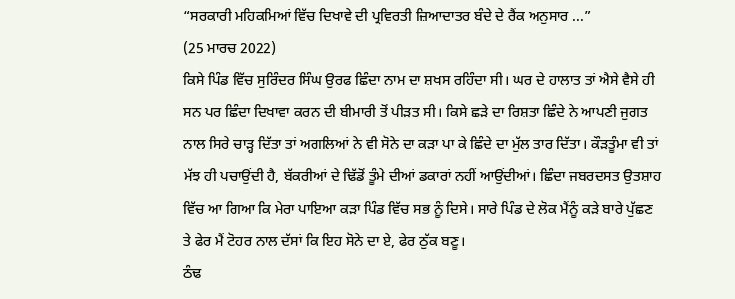“ਸਰਕਾਰੀ ਮਹਿਕਮਿਆਂ ਵਿੱਚ ਦਿਖਾਵੇ ਦੀ ਪ੍ਰਵਿਰਤੀ ਜ਼ਿਆਦਾਤਰ ਬੰਦੇ ਦੇ ਰੈਂਕ ਅਨੁਸਾਰ ...”
(25 ਮਾਰਚ 2022)
ਕਿਸੇ ਪਿੰਡ ਵਿੱਚ ਸੁਰਿੰਦਰ ਸਿੰਘ ਉਰਫ ਛਿੰਦਾ ਨਾਮ ਦਾ ਸ਼ਖਸ ਰਹਿੰਦਾ ਸੀ। ਘਰ ਦੇ ਹਾਲਾਤ ਤਾਂ ਐਸੇ ਵੈਸੇ ਹੀ ਸਨ ਪਰ ਛਿੰਦਾ ਦਿਖਾਵਾ ਕਰਨ ਦੀ ਬੀਮਾਰੀ ਤੋਂ ਪੀੜਤ ਸੀ। ਕਿਸੇ ਛੜੇ ਦਾ ਰਿਸ਼ਤਾ ਛਿੰਦੇ ਨੇ ਆਪਣੀ ਜੁਗਤ ਨਾਲ ਸਿਰੇ ਚਾੜ੍ਹ ਦਿੱਤਾ ਤਾਂ ਅਗਲਿਆਂ ਨੇ ਵੀ ਸੋਨੇ ਦਾ ਕੜਾ ਪਾ ਕੇ ਛਿੰਦੇ ਦਾ ਮੁੱਲ ਤਾਰ ਦਿੱਤਾ। ਕੌੜਤੂੰਮਾ ਵੀ ਤਾਂ ਮੱਝ ਹੀ ਪਚਾਉਂਦੀ ਹੈ, ਬੱਕਰੀਆਂ ਦੇ ਢਿੱਡੋਂ ਤੂੰਮੇ ਦੀਆਂ ਡਕਾਰਾਂ ਨਹੀਂ ਆਉਂਦੀਆਂ। ਛਿੰਦਾ ਜਬਰਦਸਤ ਉਤਸ਼ਾਹ ਵਿੱਚ ਆ ਗਿਆ ਕਿ ਮੇਰਾ ਪਾਇਆ ਕੜਾ ਪਿੰਡ ਵਿੱਚ ਸਭ ਨੂੰ ਦਿਸੇ। ਸਾਰੇ ਪਿੰਡ ਦੇ ਲੋਕ ਮੈਂਨੂੰ ਕੜੇ ਬਾਰੇ ਪੁੱਛਣ ਤੇ ਫੇਰ ਮੈਂ ਟੋਹਰ ਨਾਲ ਦੱਸਾਂ ਕਿ ਇਹ ਸੋਨੇ ਦਾ ਏ, ਫੇਰ ਠੁੱਕ ਬਣੂ।
ਠੰਢ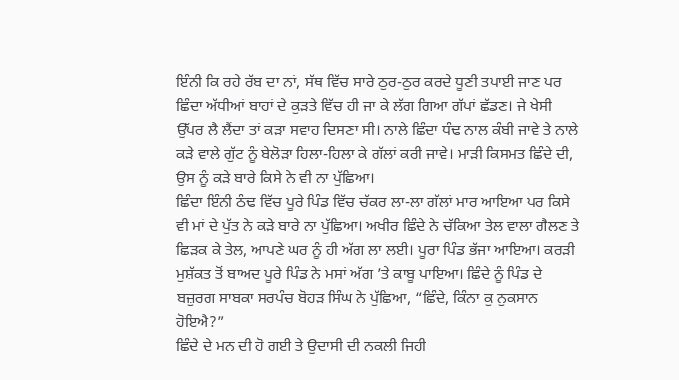ਇੰਨੀ ਕਿ ਰਹੇ ਰੱਬ ਦਾ ਨਾਂ, ਸੱਥ ਵਿੱਚ ਸਾਰੇ ਠੁਰ-ਠੁਰ ਕਰਦੇ ਧੂਣੀ ਤਪਾਈ ਜਾਣ ਪਰ ਛਿੰਦਾ ਅੱਧੀਆਂ ਬਾਹਾਂ ਦੇ ਕੁੜਤੇ ਵਿੱਚ ਹੀ ਜਾ ਕੇ ਲੱਗ ਗਿਆ ਗੱਪਾਂ ਛੱਡਣ। ਜੇ ਖੇਸੀ ਉੱਪਰ ਲੈ ਲੈਂਦਾ ਤਾਂ ਕੜਾ ਸਵਾਹ ਦਿਸਣਾ ਸੀ। ਨਾਲੇ ਛਿੰਦਾ ਧੰਢ ਨਾਲ ਕੰਬੀ ਜਾਵੇ ਤੇ ਨਾਲੇ ਕੜੇ ਵਾਲੇ ਗੁੱਟ ਨੂੰ ਬੇਲੋੜਾ ਹਿਲਾ-ਹਿਲਾ ਕੇ ਗੱਲਾਂ ਕਰੀ ਜਾਵੇ। ਮਾੜੀ ਕਿਸਮਤ ਛਿੰਦੇ ਦੀ, ਉਸ ਨੂੰ ਕੜੇ ਬਾਰੇ ਕਿਸੇ ਨੇ ਵੀ ਨਾ ਪੁੱਛਿਆ।
ਛਿੰਦਾ ਇੰਨੀ ਠੰਢ ਵਿੱਚ ਪੂਰੇ ਪਿੰਡ ਵਿੱਚ ਚੱਕਰ ਲਾ-ਲਾ ਗੱਲਾਂ ਮਾਰ ਆਇਆ ਪਰ ਕਿਸੇ ਵੀ ਮਾਂ ਦੇ ਪੁੱਤ ਨੇ ਕੜੇ ਬਾਰੇ ਨਾ ਪੁੱਛਿਆ। ਅਖੀਰ ਛਿੰਦੇ ਨੇ ਚੱਕਿਆ ਤੇਲ ਵਾਲਾ ਗੈਲਣ ਤੇ ਛਿੜਕ ਕੇ ਤੇਲ, ਆਪਣੇ ਘਰ ਨੂੰ ਹੀ ਅੱਗ ਲਾ ਲਈ। ਪੂਰਾ ਪਿੰਡ ਭੱਜਾ ਆਇਆ। ਕਰੜੀ ਮੁਸ਼ੱਕਤ ਤੋਂ ਬਾਅਦ ਪੂਰੇ ਪਿੰਡ ਨੇ ਮਸਾਂ ਅੱਗ ’ਤੇ ਕਾਬੂ ਪਾਇਆ। ਛਿੰਦੇ ਨੂੰ ਪਿੰਡ ਦੇ ਬਜ਼ੁਰਗ ਸਾਬਕਾ ਸਰਪੰਚ ਬੋਹੜ ਸਿੰਘ ਨੇ ਪੁੱਛਿਆ, “ਛਿੰਦੇ, ਕਿੰਨਾ ਕੁ ਨੁਕਸਾਨ ਹੋਇਐ?”
ਛਿੰਦੇ ਦੇ ਮਨ ਦੀ ਹੋ ਗਈ ਤੇ ਉਦਾਸੀ ਦੀ ਨਕਲੀ ਜਿਹੀ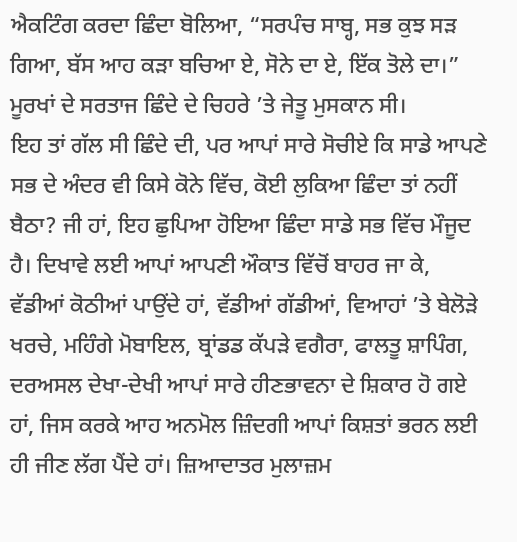ਐਕਟਿੰਗ ਕਰਦਾ ਛਿੰਦਾ ਬੋਲਿਆ, “ਸਰਪੰਚ ਸਾਬ੍ਹ, ਸਭ ਕੁਝ ਸੜ ਗਿਆ, ਬੱਸ ਆਹ ਕੜਾ ਬਚਿਆ ਏ, ਸੋਨੇ ਦਾ ਏ, ਇੱਕ ਤੋਲੇ ਦਾ।” ਮੂਰਖਾਂ ਦੇ ਸਰਤਾਜ ਛਿੰਦੇ ਦੇ ਚਿਹਰੇ ’ਤੇ ਜੇਤੂ ਮੁਸਕਾਨ ਸੀ।
ਇਹ ਤਾਂ ਗੱਲ ਸੀ ਛਿੰਦੇ ਦੀ, ਪਰ ਆਪਾਂ ਸਾਰੇ ਸੋਚੀਏ ਕਿ ਸਾਡੇ ਆਪਣੇ ਸਭ ਦੇ ਅੰਦਰ ਵੀ ਕਿਸੇ ਕੋਨੇ ਵਿੱਚ, ਕੋਈ ਲੁਕਿਆ ਛਿੰਦਾ ਤਾਂ ਨਹੀਂ ਬੈਠਾ? ਜੀ ਹਾਂ, ਇਹ ਛੁਪਿਆ ਹੋਇਆ ਛਿੰਦਾ ਸਾਡੇ ਸਭ ਵਿੱਚ ਮੌਜੂਦ ਹੈ। ਦਿਖਾਵੇ ਲਈ ਆਪਾਂ ਆਪਣੀ ਔਕਾਤ ਵਿੱਚੋਂ ਬਾਹਰ ਜਾ ਕੇ, ਵੱਡੀਆਂ ਕੋਠੀਆਂ ਪਾਉਂਦੇ ਹਾਂ, ਵੱਡੀਆਂ ਗੱਡੀਆਂ, ਵਿਆਹਾਂ ’ਤੇ ਬੇਲੋੜੇ ਖਰਚੇ, ਮਹਿੰਗੇ ਮੋਬਾਇਲ, ਬ੍ਰਾਂਡਡ ਕੱਪੜੇ ਵਗੈਰਾ, ਫਾਲਤੂ ਸ਼ਾਪਿੰਗ, ਦਰਅਸਲ ਦੇਖਾ-ਦੇਖੀ ਆਪਾਂ ਸਾਰੇ ਹੀਣਭਾਵਨਾ ਦੇ ਸ਼ਿਕਾਰ ਹੋ ਗਏ ਹਾਂ, ਜਿਸ ਕਰਕੇ ਆਹ ਅਨਮੋਲ ਜ਼ਿੰਦਗੀ ਆਪਾਂ ਕਿਸ਼ਤਾਂ ਭਰਨ ਲਈ ਹੀ ਜੀਣ ਲੱਗ ਪੈਂਦੇ ਹਾਂ। ਜ਼ਿਆਦਾਤਰ ਮੁਲਾਜ਼ਮ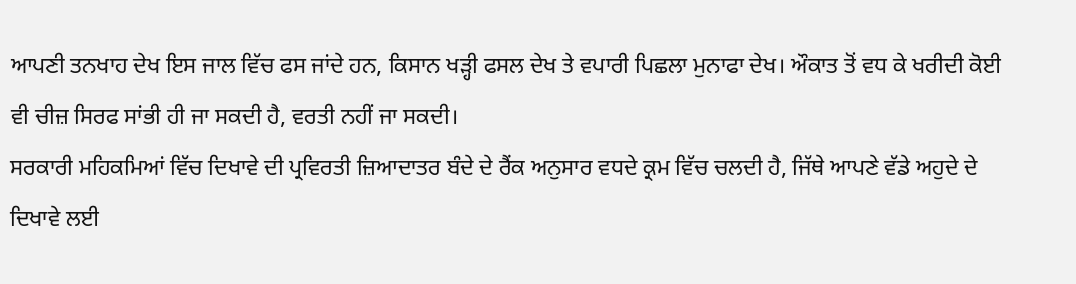ਆਪਣੀ ਤਨਖਾਹ ਦੇਖ ਇਸ ਜਾਲ ਵਿੱਚ ਫਸ ਜਾਂਦੇ ਹਨ, ਕਿਸਾਨ ਖੜ੍ਹੀ ਫਸਲ ਦੇਖ ਤੇ ਵਪਾਰੀ ਪਿਛਲਾ ਮੁਨਾਫਾ ਦੇਖ। ਔਕਾਤ ਤੋਂ ਵਧ ਕੇ ਖਰੀਦੀ ਕੋਈ ਵੀ ਚੀਜ਼ ਸਿਰਫ ਸਾਂਭੀ ਹੀ ਜਾ ਸਕਦੀ ਹੈ, ਵਰਤੀ ਨਹੀਂ ਜਾ ਸਕਦੀ।
ਸਰਕਾਰੀ ਮਹਿਕਮਿਆਂ ਵਿੱਚ ਦਿਖਾਵੇ ਦੀ ਪ੍ਰਵਿਰਤੀ ਜ਼ਿਆਦਾਤਰ ਬੰਦੇ ਦੇ ਰੈਂਕ ਅਨੁਸਾਰ ਵਧਦੇ ਕ੍ਰਮ ਵਿੱਚ ਚਲਦੀ ਹੈ, ਜਿੱਥੇ ਆਪਣੇ ਵੱਡੇ ਅਹੁਦੇ ਦੇ ਦਿਖਾਵੇ ਲਈ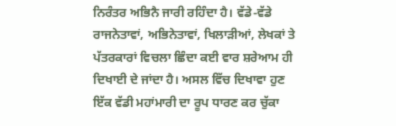ਨਿਰੰਤਰ ਅਭਿਨੈ ਜਾਰੀ ਰਹਿੰਦਾ ਹੈ। ਵੱਡੇ-ਵੱਡੇ ਰਾਜਨੇਤਾਵਾਂ, ਅਭਿਨੇਤਾਵਾਂ, ਖਿਲਾੜੀਆਂ, ਲੇਖਕਾਂ ਤੇ ਪੱਤਰਕਾਰਾਂ ਵਿਚਲਾ ਛਿੰਦਾ ਕਈ ਵਾਰ ਸ਼ਰੇਆਮ ਹੀ ਦਿਖਾਈ ਦੇ ਜਾਂਦਾ ਹੈ। ਅਸਲ ਵਿੱਚ ਦਿਖਾਵਾ ਹੁਣ ਇੱਕ ਵੱਡੀ ਮਹਾਂਮਾਰੀ ਦਾ ਰੂਪ ਧਾਰਣ ਕਰ ਚੁੱਕਾ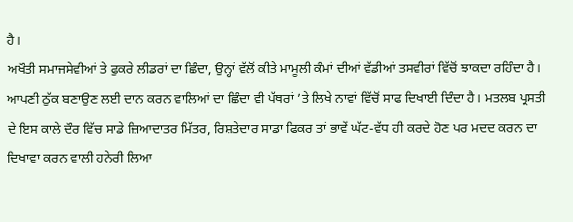ਹੈ।
ਅਖੌਤੀ ਸਮਾਜਸੇਵੀਆਂ ਤੇ ਫੁਕਰੇ ਲੀਡਰਾਂ ਦਾ ਛਿੰਦਾ, ਉਨ੍ਹਾਂ ਵੱਲੋਂ ਕੀਤੇ ਮਾਮੂਲੀ ਕੰਮਾਂ ਦੀਆਂ ਵੱਡੀਆਂ ਤਸਵੀਰਾਂ ਵਿੱਚੋਂ ਝਾਕਦਾ ਰਹਿੰਦਾ ਹੈ। ਆਪਣੀ ਠੁੱਕ ਬਣਾਉਣ ਲਈ ਦਾਨ ਕਰਨ ਵਾਲਿਆਂ ਦਾ ਛਿੰਦਾ ਵੀ ਪੱਥਰਾਂ ’ਤੇ ਲਿਖੇ ਨਾਵਾਂ ਵਿੱਚੋਂ ਸਾਫ ਦਿਖਾਈ ਦਿੰਦਾ ਹੈ। ਮਤਲਬ ਪ੍ਰਸਤੀ ਦੇ ਇਸ ਕਾਲੇ ਦੌਰ ਵਿੱਚ ਸਾਡੇ ਜ਼ਿਆਦਾਤਰ ਮਿੱਤਰ, ਰਿਸ਼ਤੇਦਾਰ ਸਾਡਾ ਫਿਕਰ ਤਾਂ ਭਾਵੇਂ ਘੱਟ-ਵੱਧ ਹੀ ਕਰਦੇ ਹੋਣ ਪਰ ਮਦਦ ਕਰਨ ਦਾ ਦਿਖਾਵਾ ਕਰਨ ਵਾਲੀ ਹਨੇਰੀ ਲਿਆ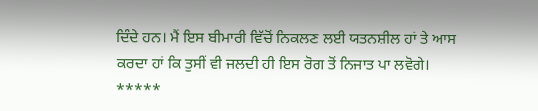ਦਿੰਦੇ ਹਨ। ਮੈਂ ਇਸ ਬੀਮਾਰੀ ਵਿੱਚੋਂ ਨਿਕਲਣ ਲਈ ਯਤਨਸ਼ੀਲ ਹਾਂ ਤੇ ਆਸ ਕਰਦਾ ਹਾਂ ਕਿ ਤੁਸੀਂ ਵੀ ਜਲਦੀ ਹੀ ਇਸ ਰੋਗ ਤੋਂ ਨਿਜਾਤ ਪਾ ਲਵੋਗੇ।
*****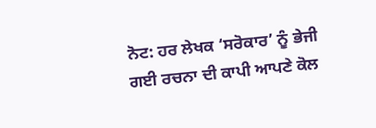ਨੋਟ: ਹਰ ਲੇਖਕ ‘ਸਰੋਕਾਰ’ ਨੂੰ ਭੇਜੀ ਗਈ ਰਚਨਾ ਦੀ ਕਾਪੀ ਆਪਣੇ ਕੋਲ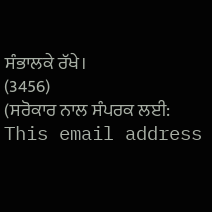ਸੰਭਾਲਕੇ ਰੱਖੇ।
(3456)
(ਸਰੋਕਾਰ ਨਾਲ ਸੰਪਰਕ ਲਈ: This email address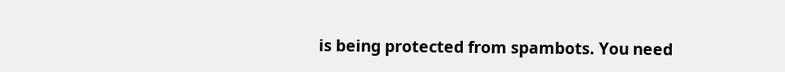is being protected from spambots. You need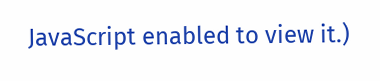JavaScript enabled to view it.)